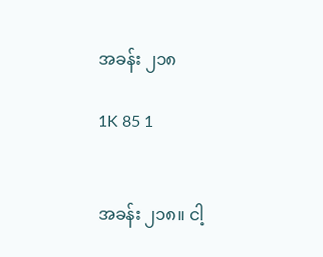အခန်း ၂၁‌၈

1K 85 1


အခန်း ၂၁၈။ ငါ့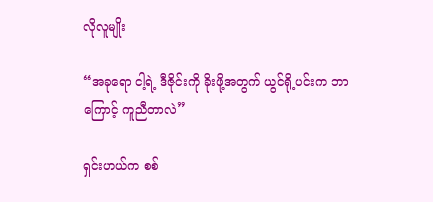လိုလူမျိုး

“အခုရော ငါ့ရဲ့ ဒီဇိုင်းကို ခိုးဖို့အတွက် ယွင်ရို့ပင်းက ဘာကြောင့် ကူညီတာလဲ”

ရှင်းဟယ်က စစ်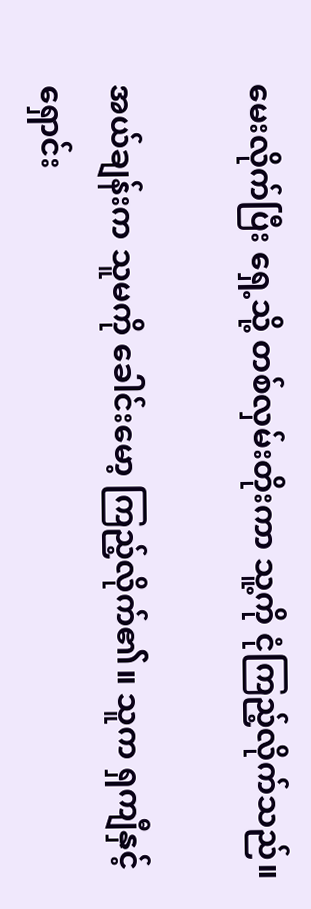မေးလိုက်ပြီး ရှေ့သို့ တစ်လှမ်းတိုးကာ သူ့ကို ငုံကြည့်လိုက်သည်။

အယ်ချန်းက သူမကို ခေါင်းမော့ ကြည့်လိုက်၏။ သူက ရှကျီနှင့် ရှောင်း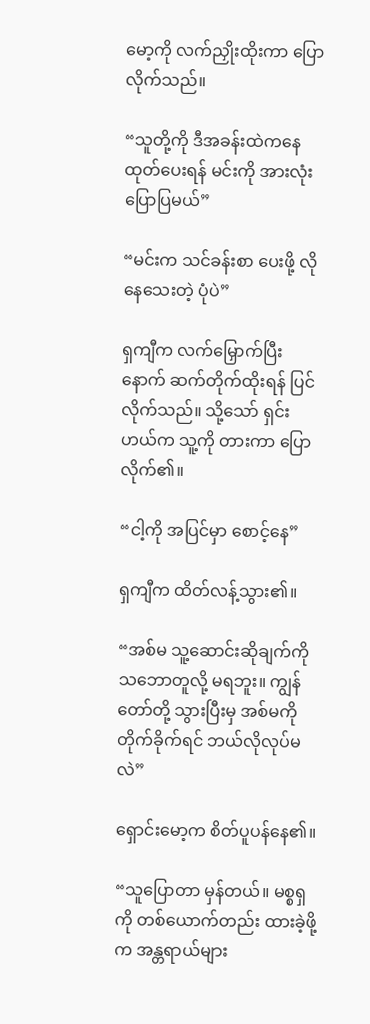မော့ကို လက်ညှိုးထိုးကာ ပြောလိုက်သည်။

“သူတို့ကို ဒီအခန်းထဲကနေ ထုတ်ပေးရန် မင်းကို အားလုံး ပြောပြမယ်”

“မင်းက သင်ခန်းစာ ပေးဖို့ လိုနေသေးတဲ့ ပုံပဲ”

ရှကျီက လက်မြှောက်ပြီးနောက် ဆက်တိုက်ထိုးရန် ပြင်လိုက်သည်။ သို့သော် ရှင်းဟယ်က သူ့ကို တားကာ ပြောလိုက်၏။

“ငါ့ကို အပြင်မှာ စောင့်နေ”

ရှကျီက ထိတ်လန့်သွား၏။

“အစ်မ သူ့ဆောင်းဆိုချက်ကို သဘောတူလို့ မရဘူး။ ကျွန်တော်တို့ သွားပြီးမှ အစ်မကို တိုက်ခိုက်ရင် ဘယ်လိုလုပ်မလဲ”

ရှောင်းမော့က စိတ်ပူပန်နေ၏။

“သူပြောတာ မှန်တယ်။ မစ္စရှကို တစ်ယောက်တည်း ထားခဲ့ဖို့က အန္တရာယ်များ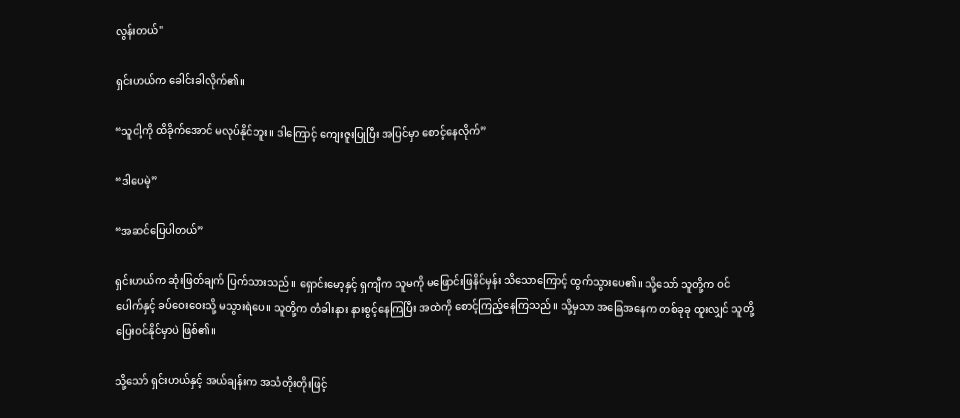လွန်းတယ်"

ရှင်းဟယ်က ခေါင်းခါလိုက်၏။

“သူငါ့ကို ထိခိုက်အောင် မလုပ်နိုင်ဘူး။ ဒါကြောင့် ကျေးဇူးပြုပြီး အပြင်မှာ စောင့်နေလိုက်”

“ဒါပေမဲ့”

“အဆင်ပြေပါတယ်”

ရှင်းဟယ်က ဆုံးဖြတ်ချက် ပြက်သားသည်။ ရှောင်းမော့နှင့် ရှကျီက သူမကို မဖြောင်းဖြနိင်မှန်း သိသောကြောင့် ထွက်သွားပေ၏။ သို့သော် သူတို့က ဝင်ပေါက်နှင့် ခပ်ဝေးဝေးသို့ မသွားရဲပေ။ သူတို့က တံခါးနား နားစွင့်နေကြပြီး အထဲကို စောင့်ကြည့်နေကြသည်။ သို့မှသာ အခြေအနေက တစ်ခုခု ထူးလျှင် သူတို့ ပြေးဝင်နိုင်မှာပဲ ဖြစ်၏။

သို့သော် ရှင်းဟယ်နှင့် အယ်ချန်းက အသံတိုးတိုးဖြင့်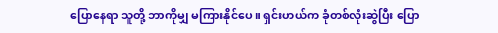ပြောနေရာ သူတို့ ဘာကိုမျှ မကြားနိုင်ပေ။ ရှင်းဟယ်က ခုံတစ်လုံးဆွဲပြီး ပြော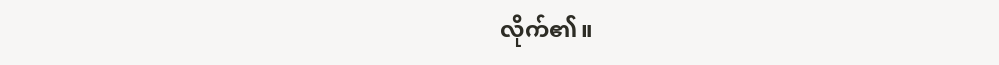လိုက်၏။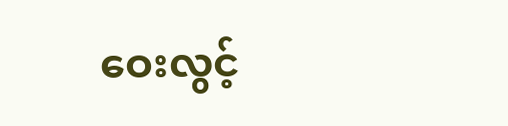ဝေးလွင့်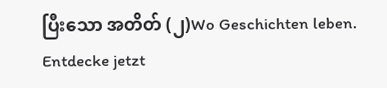ပြီးသော အတိတ် (၂)Wo Geschichten leben. Entdecke jetzt